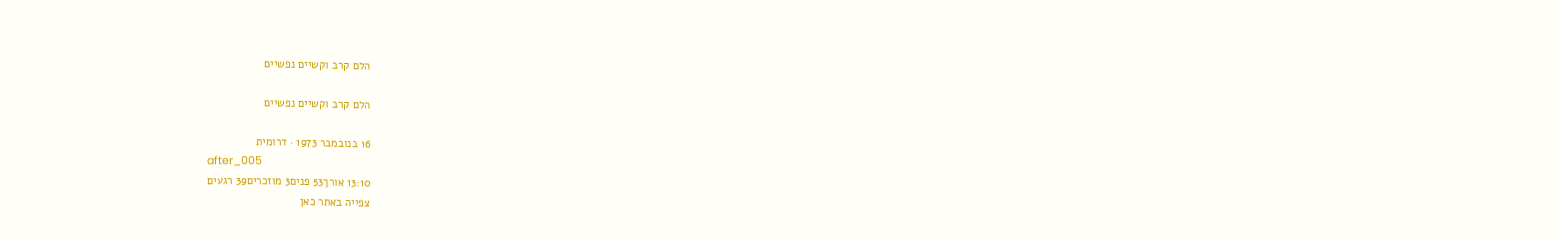הלם קרב וקשיים נפשיים

הלם קרב וקשיים נפשיים

16 בנובמבר 1973 · דרומית
after_005
13:10 אורך53 פנים3 מוזכרים39 רגעים
צפייה באתר כאן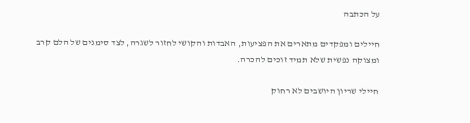על הכתבה

חיילים ומפקדים מתארים את הפציעות, האבדות והקושי לחזור לשגרה, לצד סימנים של הלם קרב ומצוקה נפשית שלא תמיד זוכים להכרה.

חיילי שריון היושבים לא רחוק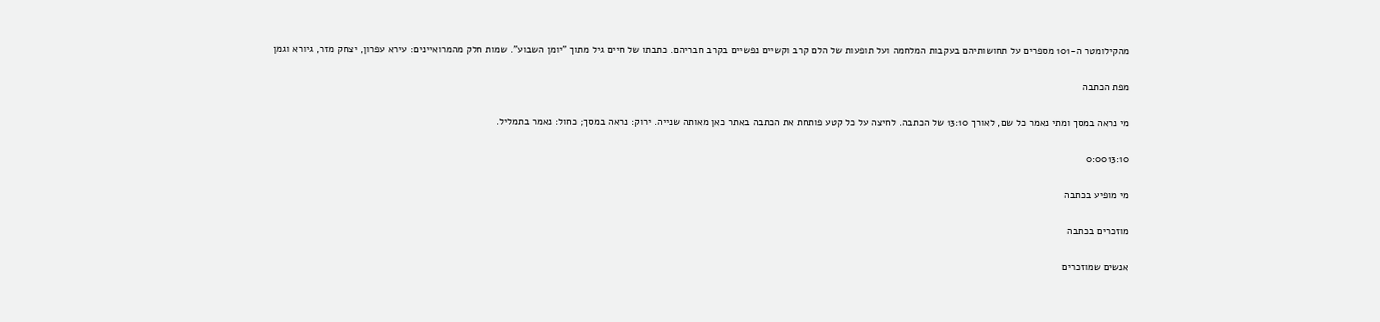מהקילומטר ה-101 מספרים על תחושותיהם בעקבות המלחמה ועל תופעות של הלם קרב וקשיים נפשיים בקרב חבריהם. כתבתו של חיים גיל מתוך "יומן השבוע". שמות חלק מהמרואיינים: עירא עפרון, יצחק מזר, גיורא וגמן

מפת הכתבה

מי נראה במסך ומתי נאמר כל שם, לאורך 13:10 של הכתבה. לחיצה על כל קטע פותחת את הכתבה באתר כאן מאותה שנייה. ירוק: נראה במסך; כחול: נאמר בתמליל.

0:0013:10

מי מופיע בכתבה

מוזכרים בכתבה

אנשים שמוזכרים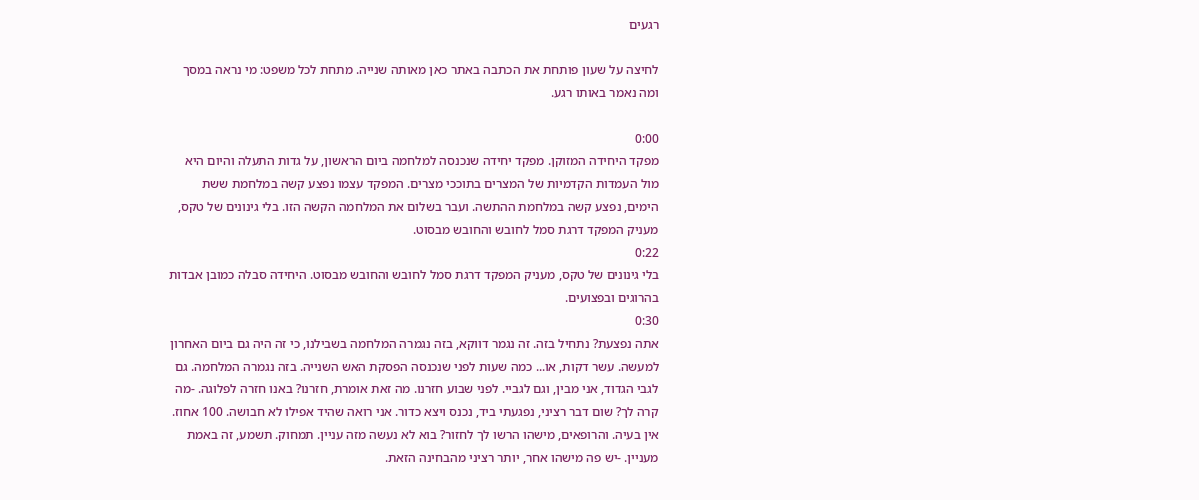רגעים

לחיצה על שעון פותחת את הכתבה באתר כאן מאותה שנייה. מתחת לכל משפט: מי נראה במסך ומה נאמר באותו רגע.

0:00
מפקד היחידה המזוקן. מפקד יחידה שנכנסה למלחמה ביום הראשון, על גדות התעלה והיום היא מול העמדות הקדמיות של המצרים בתוככי מצרים. המפקד עצמו נפצע קשה במלחמת ששת הימים, נפצע קשה במלחמת ההתשה. ועבר בשלום את המלחמה הקשה הזו. בלי גינונים של טקס, מעניק המפקד דרגת סמל לחובש והחובש מבסוט.
0:22
בלי גינונים של טקס, מעניק המפקד דרגת סמל לחובש והחובש מבסוט. היחידה סבלה כמובן אבדות בהרוגים ובפצועים.
0:30
אתה נפצעת? נתחיל בזה. זה נגמר דווקא, בזה נגמרה המלחמה בשבילנו, כי זה היה גם ביום האחרון למעשה. עשר דקות, או... כמה שעות לפני שנכנסה הפסקת האש השנייה. בזה נגמרה המלחמה. גם לגבי הגדוד, אני מבין, וגם לגביי. לפני שבוע חזרנו. מה זאת אומרת, חזרנו? באנו חזרה לפלוגה. -מה קרה לך? שום דבר רציני, נפגעתי ביד, נכנס ויצא כדור. אני רואה שהיד אפילו לא חבושה. 100 אחוז. אין בעיה. והרופאים, מישהו הרשו לך לחזור? בוא לא נעשה מזה עניין. תמחוק. תשמע, זה באמת מעניין. -יש פה מישהו אחר, יותר רציני מהבחינה הזאת.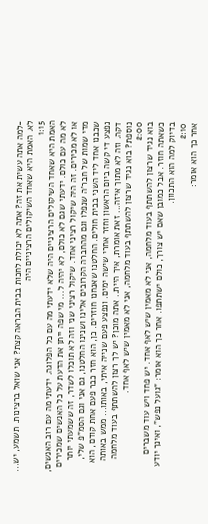-למה אתה עשית את זה? אתה לא יכולת לחכות בבית הבראה קצת? אני שואל ברצינות. תשמע, יש... לא. האמת היא שאחד השיקולים הרציניים היה
1:15
האמת היא שאחד השיקולים הרציניים היה שלא ידעתי מה עם כל הפלוגה. ידעתי מה עם רוב האנשים, לא מה עם כולם. ידעתי שגם לא כולם, לא יהיה ל... מי שפה ייתן את הדעת על כל האנשים שמכירים או לא מכירים. זה היה שיקול רציני אחד. שיקול רציני שני וזה לא תוכלו לשדר, זה ששמעתי יותר מדי שמות של חבר'ה שנפלו וגם מהחברה הקרובים אלינו ושנינו החלטנו, גם אני וגם הסמ"פ שלי, שכבנו אחד ליד השני בבית חולים. החלטנו שאנחנו חוזרים. כן, הוא חזר כבר פעם אחת קודם, הוא נפצע די קשה ביום הראשון וחזר אחרי שישה ימים. ונפצע פעם שנייה איתי, באותו... ממש באותה דקה. וזה לא מתוך איזה... זאת אומרת, איך היית.. אתה מוכן? יש לך רצון להשתתף בעוד מלחמה נוספת? בוא נגיד שרצון להשתתף בעוד מלחמה, אני לא מאמין שיש לאף אחד.
2:00
בוא נגיד שרצון להשתתף בעוד מלחמה, אני לא מאמין שיש לאף אחד. יש פחד ויש עוד משברים כשאתה חוזר. אבל כמובן שאם יש צורך, כולם ישתתפו. אחר כך הוא אומר: "גועל נפש", ואינך יודע בדיוק למה הוא התכוון.
2:10
אחר כך הוא אומר: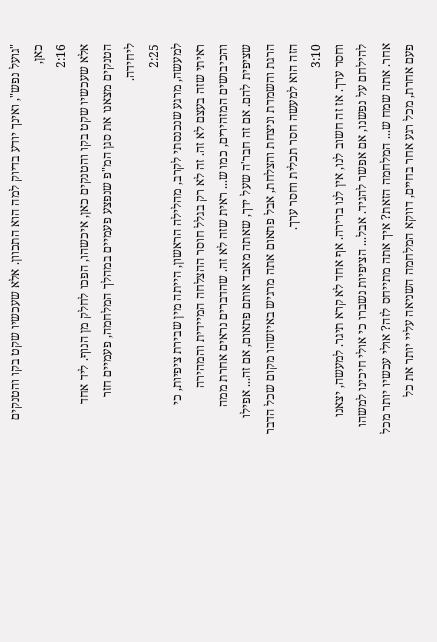"גועל נפש", ואינך יודע בדיוק למה הוא התכוון. אלא שעכשיו שקט בקו והטנקים כאן,
2:16
אלא שעכשיו שקט בקו והטנקים כאן, איכשהו, הפכו לחלק מן הנוף. ליד אחד הטנקים מצאנו את סגן המ"פ שנפצע פעמיים במהלך המלחמה, פעמיים חזר ליחידה.
2:25
למעשה, מרגע שנכנסתי לקרב, מהלילה הראשון, הייתה מין שבירת ציפיות, כי ראיתי שזה בעצם לא זה. זה לא רק בגלל חוסר ההצלחה המיידית והמהירה והכיבושים המזהירים, כמו ש... ראית שזה לא זה. שהדברים נראים אחרת ממה שציפית להם. אם זה חבר'ה שעל ידך, שאתה מאבד אותם פתאום, אם זה... אפילו הרגת והשמדת וניצחת והצלחת, אבל פתאום אתה מרגיש באיזשהו מקום שכל הדבר הזה הוא למעשה חסר תכלית וחסר ערך.
3:10
וחסר ערך. אז זה חשוב לנו, אין לנו ברירה. אף אחד לא קרא תיגר. למעשה, יצאנו להילחם על נפשנו, אם אפשר להגיד. אבל... הציפיות נשברו כי אולי חיכינו למשהו אחר. אתה שמח ש... המלחמה הזאת? איך אתה מתייחס לזה? אולי עכשיו יותר מכל פעם אחרת, מכל רגע אחר בחיים, דווקא המלחמה השניאה עליי יותר את כל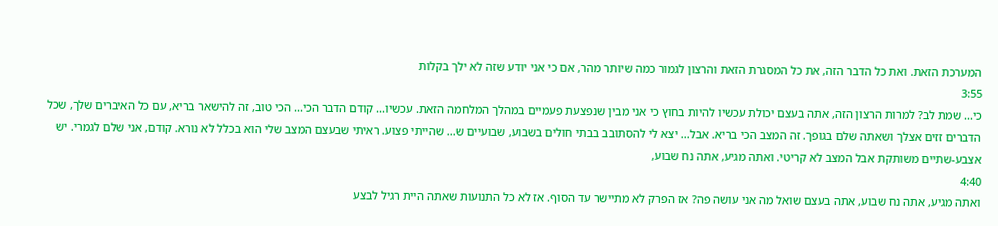המערכת הזאת. ואת כל הדבר הזה, את כל המסגרת הזאת והרצון לגמור כמה שיותר מהר, אם כי אני יודע שזה לא ילך בקלות
3:55
כי... שמת לב? למרות הרצון הזה, אתה בעצם יכולת עכשיו להיות בחוץ כי אני מבין שנפצעת פעמיים במהלך המלחמה הזאת. עכשיו... קודם הדבר הכי... הכי טוב, זה להישאר בריא, עם כל האיברים שלך, שכל הדברים זזים אצלך ושאתה שלם בגופך. זה המצב הכי בריא. אבל... יצא לי להסתובב בבתי חולים בשבוע, שבועיים ש... שהייתי פצוע. ראיתי שבעצם המצב שלי הוא בכלל לא נורא. קודם, אני שלם לגמרי. יש אצבע-שתיים משותקת אבל המצב לא קריטי. ואתה מגיע, אתה נח שבוע,
4:40
ואתה מגיע, אתה נח שבוע, אתה בעצם שואל מה אני עושה פה? אז הפרק לא מתיישר עד הסוף. אז לא כל התנועות שאתה היית רגיל לבצע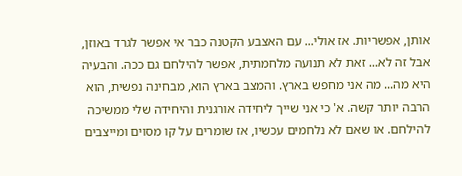אותן, אפשריות. אז אולי... עם האצבע הקטנה כבר אי אפשר לגרד באוזן, אבל זה לא... זאת לא תנועה מלחמתית, אפשר להילחם גם ככה. והבעיה היא מה... מה אני מחפש בארץ. והמצב בארץ הוא, מבחינה נפשית, הוא הרבה יותר קשה. א' כי אני שייך ליחידה אורגנית והיחידה שלי ממשיכה להילחם. או שאם לא נלחמים עכשיו, אז שומרים על קו מסוים ומייצבים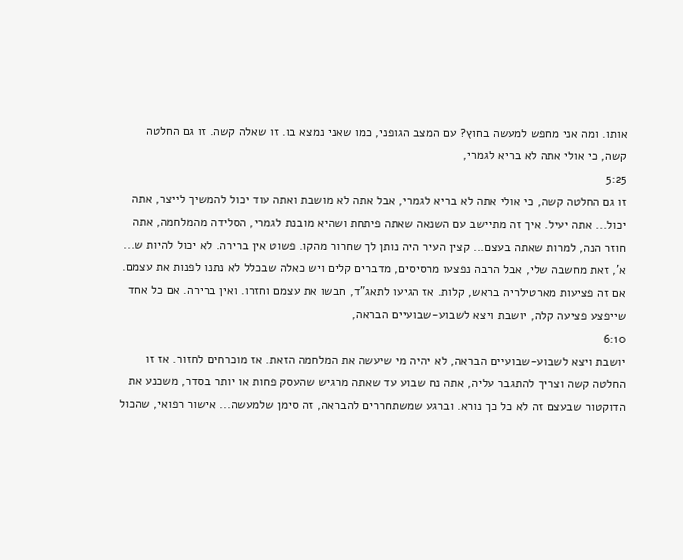אותו. ומה אני מחפש למעשה בחוץ? עם המצב הגופני, כמו שאני נמצא בו. זו שאלה קשה. זו גם החלטה קשה, כי אולי אתה לא בריא לגמרי,
5:25
זו גם החלטה קשה, כי אולי אתה לא בריא לגמרי, אבל אתה לא מושבת ואתה עוד יכול להמשיך לייצר, אתה יכול... אתה יעיל. איך זה מתיישב עם השנאה שאתה פיתחת ושהיא מובנת לגמרי, הסלידה מהמלחמה, אתה חוזר הנה, למרות שאתה בעצם... קצין העיר היה נותן לך שחרור מהקו. פשוט אין ברירה. לא יכול להיות ש... א', זאת מחשבה שלי, אבל הרבה נפצעו מרסיסים, מדברים קלים ויש כאלה שבכלל לא נתנו לפנות את עצמם. אם זה פציעות מארטילריה בראש, קלות. אז הגיעו לתאג"ד, חבשו את עצמם וחזרו. ואין ברירה. אם כל אחד שייפצע פציעה קלה, יושבת ויצא לשבוע-שבועיים הבראה,
6:10
יושבת ויצא לשבוע-שבועיים הבראה, לא יהיה מי שיעשה את המלחמה הזאת. אז מוכרחים לחזור. אז זו החלטה קשה וצריך להתגבר עליה, אתה נח שבוע עד שאתה מרגיש שהעסק פחות או יותר בסדר, משכנע את הדוקטור שבעצם זה לא כל כך נורא. וברגע שמשתחררים להבראה, זה סימן שלמעשה... אישור רפואי, שהכול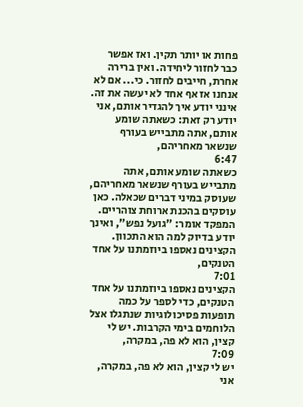פחות או יותר תקין. ואז אפשר כבר לחזור ליחידה. ואין ברירה אחרת, חייבים לחזור. כי... אם לא אנחנו אז אף אחד לא יעשה את זה. אינני יודע איך להגדיר אותם, אני יודע רק זאת: כשאתה שומע אותם, אתה מתבייש בעורף שנשאר מאחריהם,
6:47
כשאתה שומע אותם, אתה מתבייש בעורף שנשאר מאחריהם, שעוסק במיני דברים שכאלה. כאן עוסקים בהכנת ארוחת צוהריים. המפקד אומר: "גועל נפש", ואינך יודע בדיוק למה הוא התכוון. הקצינים נאספו ביוזמתנו על אחד הטנקים,
7:01
הקצינים נאספו ביוזמתנו על אחד הטנקים, כדי לספר על כמה תופעות פסיכולוגיות שנתגלו אצל הלוחמים בימי הקרבות. יש לי קצין, הוא לא פה, במקרה,
7:09
יש לי קצין, הוא לא פה, במקרה, אני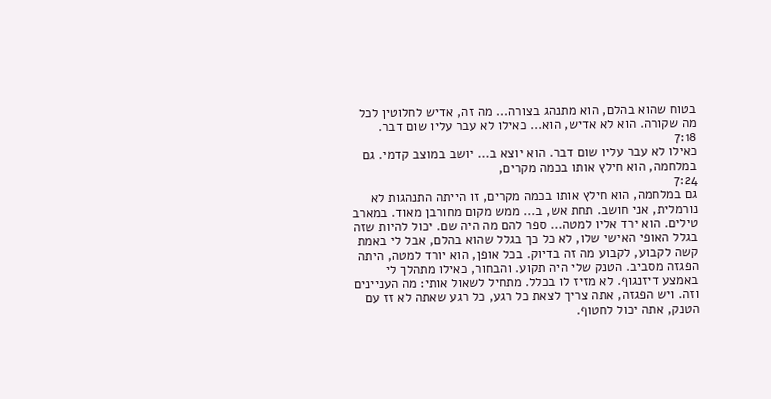בטוח שהוא בהלם, הוא מתנהג בצורה... מה זה, אדיש לחלוטין לכל מה שקורה. הוא לא אדיש, הוא... כאילו לא עבר עליו שום דבר.
7:18
כאילו לא עבר עליו שום דבר. הוא יוצא ב... יושב במוצב קדמי. גם במלחמה, הוא חילץ אותו בכמה מקרים,
7:24
גם במלחמה, הוא חילץ אותו בכמה מקרים, זו הייתה התנהגות לא נורמלית, אני חושב. תחת אש, ב... ממש מקום מחורבן מאוד. במארב טילים. הוא ירד אליו למטה... ספר להם מה היה שם. יכול להיות שזה בגלל האופי האישי שלו, לא כל כך בגלל שהוא בהלם, אבל לי באמת קשה לקבוע, לקבוע מה זה בדיוק. בכל אופן, הוא יורד למטה, היתה הפגזה מסביב. הטנק שלי היה תקוע. והבחור, כאילו מתהלך לי באמצע דיזנגוף. לא מזיז לו בכלל. מתחיל לשאול אותי: מה העניינים וזה. ויש הפגזה, אתה צריך לצאת כל רגע, כל רגע שאתה לא זז עם הטנק, אתה יכול לחטוף.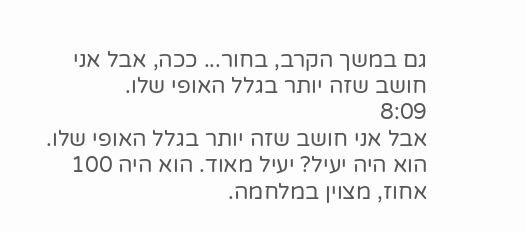גם במשך הקרב, בחור... ככה, אבל אני חושב שזה יותר בגלל האופי שלו.
8:09
אבל אני חושב שזה יותר בגלל האופי שלו. הוא היה יעיל? יעיל מאוד. הוא היה 100 אחוז, מצוין במלחמה.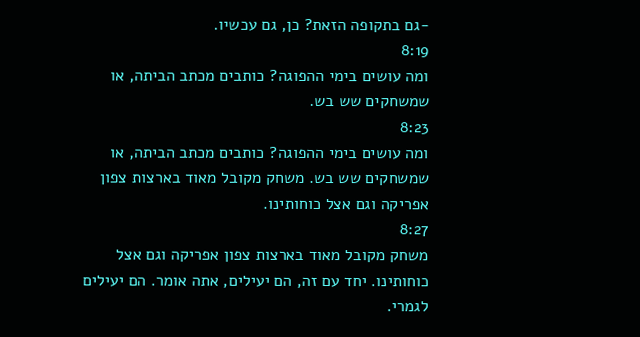-גם בתקופה הזאת? כן, גם עכשיו.
8:19
ומה עושים בימי ההפוגה? כותבים מכתב הביתה, או שמשחקים שש בש.
8:23
ומה עושים בימי ההפוגה? כותבים מכתב הביתה, או שמשחקים שש בש. משחק מקובל מאוד בארצות צפון אפריקה וגם אצל כוחותינו.
8:27
משחק מקובל מאוד בארצות צפון אפריקה וגם אצל כוחותינו. יחד עם זה, הם יעילים, אתה אומר. הם יעילים לגמרי.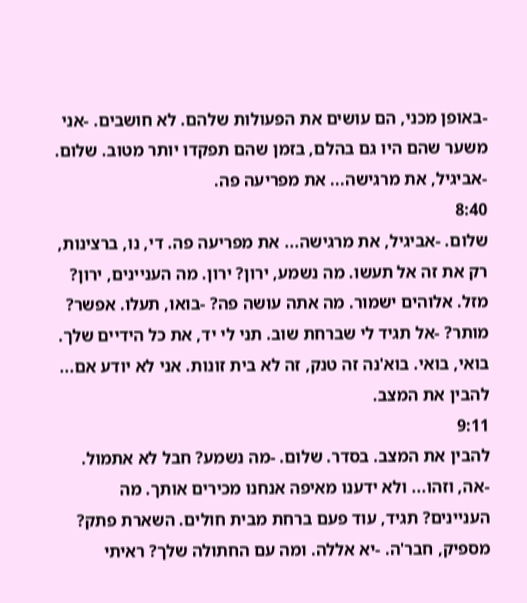-באופן מכני, הם עושים את הפעולות שלהם. לא חושבים. -אני משער שהם היו גם בהלם, בזמן שהם תפקדו יותר מטוב. שלום. -אביגיל, את מרגישה... את מפריעה פה.
8:40
שלום. -אביגיל, את מרגישה... את מפריעה פה. די, נו, ברצינות, רק את זה אל תעשו. מה נשמע, ירון? ירון. מה העניינים, ירון? מזל. אלוהים ישמור. מה אתה עושה פה? -בואו, תעלו. אפשר? מותר? -אל תגיד לי שברחת שוב. תני לי יד, את כל הידיים שלך. בואי, בואי. בוא'נה זה טנק, זה לא בית זונות. אני לא יודע אם... להבין את המצב.
9:11
להבין את המצב. בסדר. שלום. -מה נשמע? חבל לא אתמול. -אה, וזהו... ולא ידענו מאיפה אנחנו מכירים אותך. מה העניינים? תגיד, עוד פעם ברחת מבית חולים. השארת פתק? מספיק, חבר'ה. -יא אללה. ומה עם החתולה שלך? ראיתי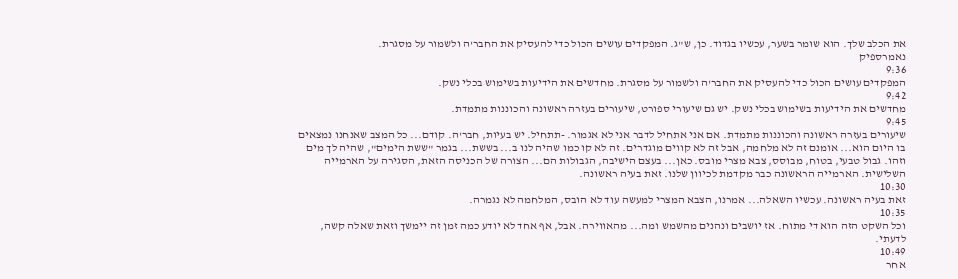את הכלב שלך. הוא שומר בשער, עכשיו בגדוד. כן, ש"ג. המפקדים עושים הכול כדי להעסיק את החבר'ה ולשמור על מסגרת.
נאמרספיק
9:36
המפקדים עושים הכול כדי להעסיק את החבר'ה ולשמור על מסגרת. מחדשים את הידיעות בשימוש בכלי נשק.
9:42
מחדשים את הידיעות בשימוש בכלי נשק. יש גם שיעורי ספורט, שיעורים בעזרה ראשונה והכוננות מתמדת.
9:45
שיעורים בעזרה ראשונה והכוננות מתמדת. אם אני אתחיל לדבר אני לא אגמור. -תתחיל. יש בעיות, חבר'ה. קודם... כל המצב שאנחנו נמצאים בו היום הוא... אומנם זה לא מלחמה, אבל זה לא קווים מוגדרים. זה לא קו כמו שהיה לנו ב... בששת... בגמר "ששת הימים", שהיה לך מים וזהו. גבול טבעי, בטוח, מבוסס, צבא מצרי מובס. כאן... בעצם הישיבה, הגבולות הם... הצורה של הכניסה הזאת, הסגירה על הארמייה השלישית. הארמייה הראשונה כבר מקדמת לכיוון שלנו. זאת בעיה ראשונה.
10:30
זאת בעיה ראשונה. עכשיו השאלה... אמרנו, הצבא המצרי למעשה עוד לא הובס, המלחמה לא נגמרה.
10:35
וכל השקט הזה הוא די מתוח. אז יושבים ונהנים מהשמש ומה... מהאווירה. אבל, אף אחד לא יודע כמה זמן זה יימשך וזאת שאלה קשה, לדעתי.
10:49
אחר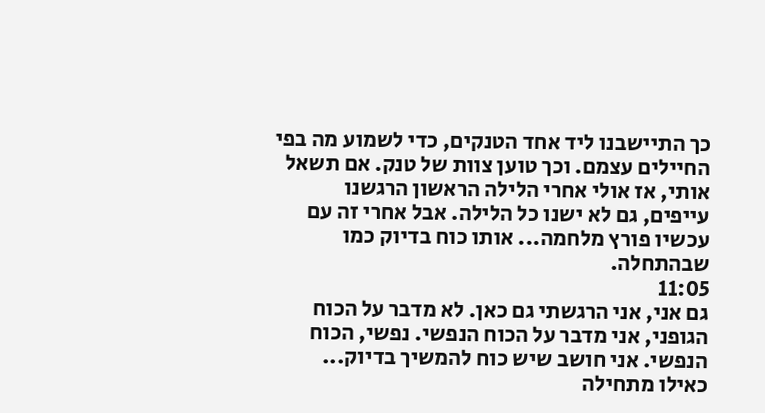כך התיישבנו ליד אחד הטנקים, כדי לשמוע מה בפי החיילים עצמם. וכך טוען צוות של טנק. אם תשאל אותי, אז אולי אחרי הלילה הראשון הרגשנו עייפים, גם לא ישנו כל הלילה. אבל אחרי זה עם עכשיו פורץ מלחמה... אותו כוח בדיוק כמו שבהתחלה.
11:05
גם אני, אני הרגשתי גם כאן. לא מדבר על הכוח הגופני, אני מדבר על הכוח הנפשי. נפשי, הכוח הנפשי. אני חושב שיש כוח להמשיך בדיוק... כאילו מתחילה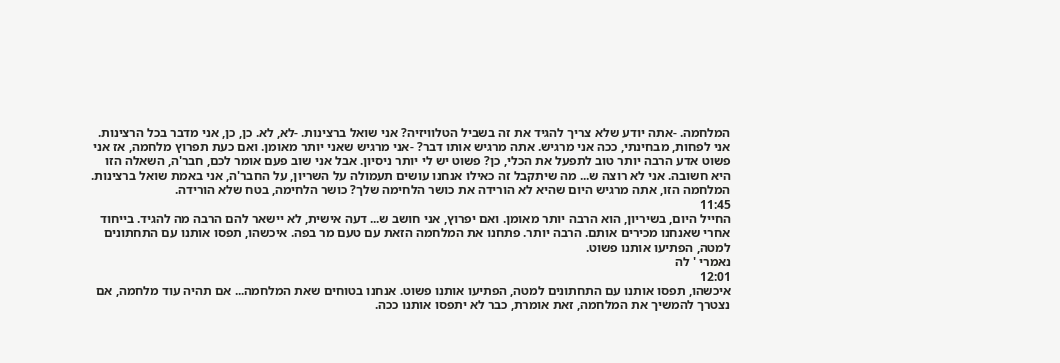המלחמה. -אתה יודע שלא צריך להגיד את זה בשביל הטלוויזיה? אני שואל ברצינות. -לא, לא. כן, כן, אני מדבר בכל הרצינות. אני לפחות, מבחינתי, ככה אני מרגיש. אתה מרגיש אותו דבר? -אני מרגיש שאני יותר מאומן. ואם כעת תפרוץ מלחמה, אז אני פשוט אדע הרבה יותר טוב לתפעל את הכלי, כן? פשוט יש לי יותר ניסיון. אבל אני שוב פעם אומר לכם, חבר'ה, השאלה הזו היא חשובה. אני לא רוצה ש... מה שיתקבל זה כאילו אנחנו עושים תעמולה על השריון, על החבר'ה, אני באמת שואל ברצינות. המלחמה הזו, אתה מרגיש היום שהיא לא הורידה את כושר הלחימה שלך? כושר הלחימה, בטח שלא הורידה.
11:45
החייל היום, בשיריון, הוא הרבה יותר מאומן. ואם יפרוץ, אני חושב ש... דעה אישית, לא יישאר להם הרבה מה להגיד. בייחוד אחרי שאנחנו מכירים אותם. הרבה יותר. פתחנו את המלחמה הזאת עם טעם מר בפה. איכשהו, תפסו אותנו עם התחתונים למטה, הפתיעו אותנו פשוט.
נאמרי ' לה
12:01
איכשהו, תפסו אותנו עם התחתונים למטה, הפתיעו אותנו פשוט. אנחנו בטוחים שאת המלחמה... אם תהיה עוד מלחמה, אם נצטרך להמשיך את המלחמה, זאת אומרת, כבר לא יתפסו אותנו ככה.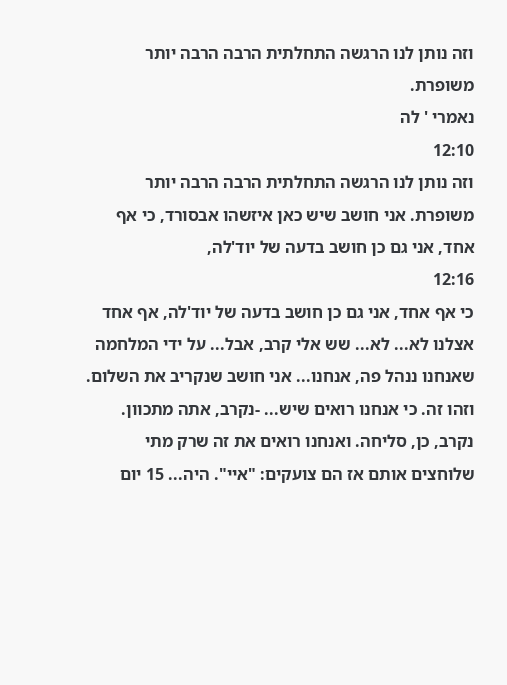וזה נותן לנו הרגשה התחלתית הרבה הרבה יותר משופרת.
נאמרי ' לה
12:10
וזה נותן לנו הרגשה התחלתית הרבה הרבה יותר משופרת. אני חושב שיש כאן איזשהו אבסורד, כי אף אחד, אני גם כן חושב בדעה של יוד'לה,
12:16
כי אף אחד, אני גם כן חושב בדעה של יוד'לה, אף אחד אצלנו לא... לא... שש אלי קרב, אבל... על ידי המלחמה שאנחנו ננהל פה, אנחנו... אני חושב שנקריב את השלום. וזהו זה. כי אנחנו רואים שיש... -נקרב, אתה מתכוון. נקרב, כן, סליחה. ואנחנו רואים את זה שרק מתי שלוחצים אותם אז הם צועקים: "איי". היה... 15 יום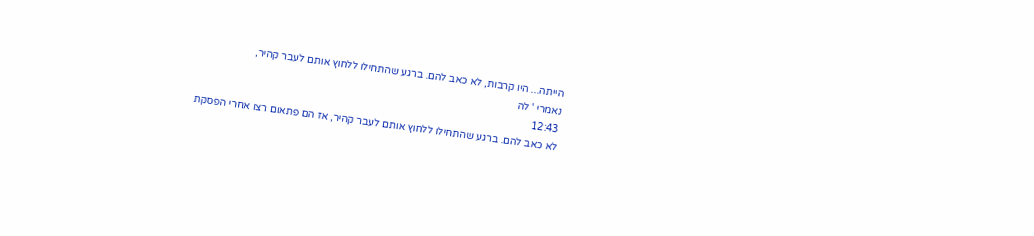הייתה... היו קרבות, לא כאב להם. ברגע שהתחילו ללחוץ אותם לעבר קהיר,
נאמרי ' לה
12:43
לא כאב להם. ברגע שהתחילו ללחוץ אותם לעבר קהיר, אז הם פתאום רצו אחרי הפסקת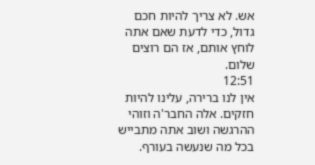אש. לא צריך להיות חכם גדול, כדי לדעת שאם אתה לוחץ אותם, אז הם רוצים שלום.
12:51
אין לנו ברירה, עלינו להיות חזקים. אלה החבר'ה וזוהי ההרגשה ושוב אתה מתבייש בכל מה שנעשה בעורף.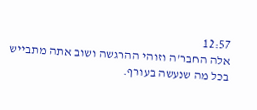12:57
אלה החבר'ה וזוהי ההרגשה ושוב אתה מתבייש בכל מה שנעשה בעורף.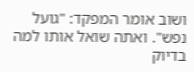ושוב אומר המפקד: "גועל נפש". ואתה שואל אותו למה בדיוק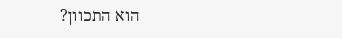הוא התכוון?